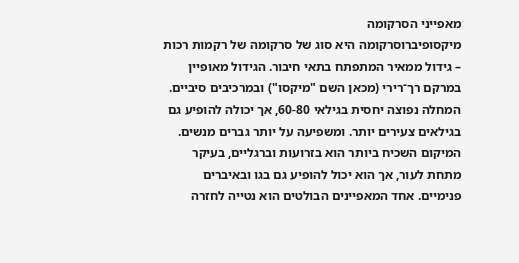מאפייני הסרקומה
מיקסופיברוסרקומה היא סוג של סרקומה של רקמות רכות – גידול ממאיר המתפתח בתאי חיבור. הגידול מאופיין במרקם רך־רירי (מכאן השם "מיקסו") ובמרכיבים סיביים.
המחלה נפוצה יחסית בגילאי 60-80, אך יכולה להופיע גם בגילאים צעירים יותר. ומשפיעה על יותר גברים מנשים.
המיקום השכיח ביותר הוא בזרועות וברגליים, בעיקר מתחת לעור, אך הוא יכול להופיע גם בגו ובאיברים פנימיים. אחד המאפיינים הבולטים הוא נטייה לחזרה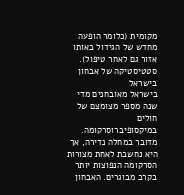מקומית (כלומר הופעה מחדש של הגידול באותו אזור גם לאחר טיפול).
סטטיסטיקה של אבחון בישראל
בישראל מאובחנים מדי שנה מספר מצומצם של חולים במיקסופיברוסרקומה. מדובר במחלה נדירה, אך היא נחשבת לאחת מצורות הסרקומה הנפוצות יותר בקרב מבוגרים. האבחון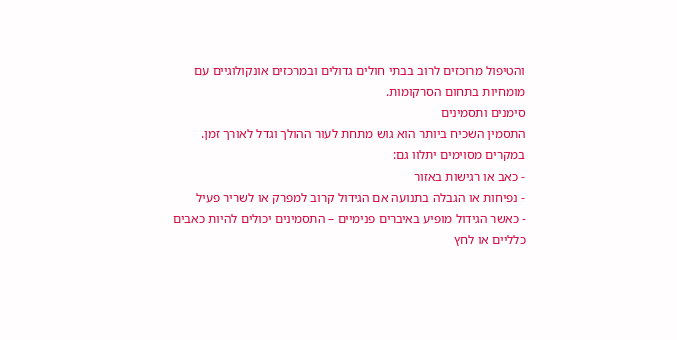והטיפול מרוכזים לרוב בבתי חולים גדולים ובמרכזים אונקולוגיים עם מומחיות בתחום הסרקומות.
סימנים ותסמינים
התסמין השכיח ביותר הוא גוש מתחת לעור ההולך וגדל לאורך זמן. במקרים מסוימים יתלוו גם:
- כאב או רגישות באזור
- נפיחות או הגבלה בתנועה אם הגידול קרוב למפרק או לשריר פעיל
- כאשר הגידול מופיע באיברים פנימיים – התסמינים יכולים להיות כאבים כלליים או לחץ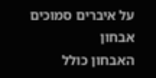על איברים סמוכים
אבחון
האבחון כולל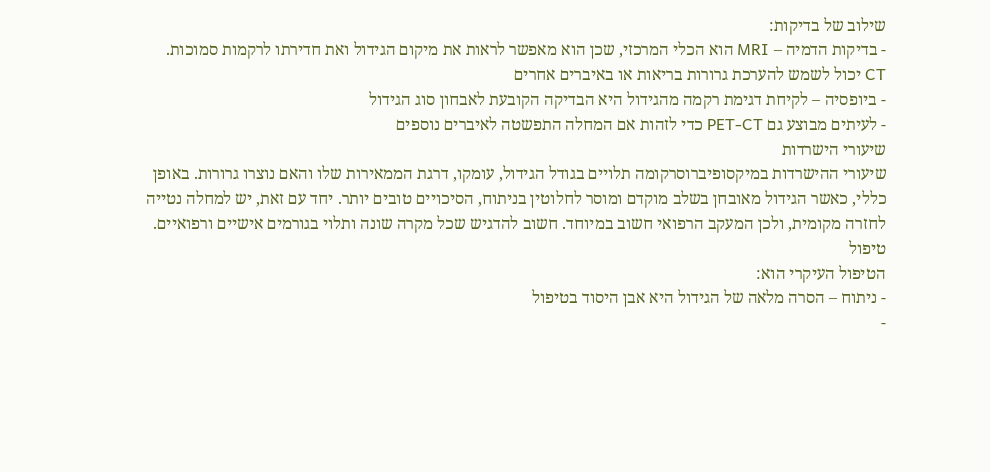שילוב של בדיקות:
- בדיקות הדמיה – MRI הוא הכלי המרכזי, שכן הוא מאפשר לראות את מיקום הגידול ואת חדירתו לרקמות סמוכות. CT יכול לשמש להערכת גרורות בריאות או באיברים אחרים
- ביופסיה – לקיחת דגימת רקמה מהגידול היא הבדיקה הקובעת לאבחון סוג הגידול
- לעיתים מבוצע גם PET-CT כדי לזהות אם המחלה התפשטה לאיברים נוספים
שיעורי הישרדות
שיעורי ההישרדות במיקסופיברוסרקומה תלויים בגודל הגידול, עומקו, דרגת הממאירות שלו והאם נוצרו גרורות. באופן כללי, כאשר הגידול מאובחן בשלב מוקדם ומוסר לחלוטין בניתוח, הסיכויים טובים יותר. יחד עם זאת, יש למחלה נטייה לחזרה מקומית, ולכן המעקב הרפואי חשוב במיוחד. חשוב להדגיש שכל מקרה שונה ותלוי בגורמים אישיים ורפואיים.
טיפול
הטיפול העיקרי הוא:
- ניתוח – הסרה מלאה של הגידול היא אבן היסוד בטיפול
-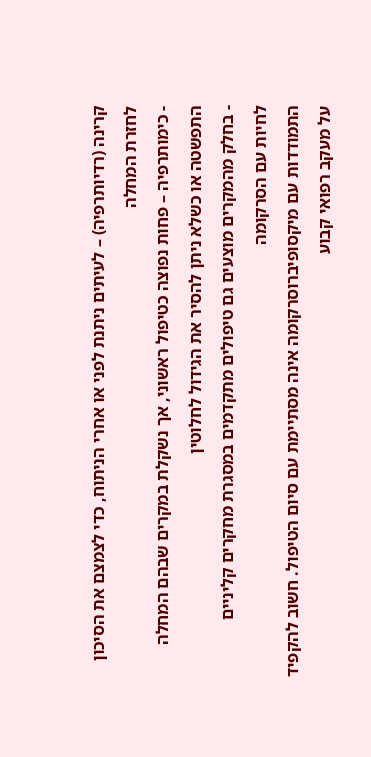קרינה (רדיותרפיה) – לעיתים ניתנת לפני או אחרי הניתוח, כדי לצמצם את הסיכון לחזרת המחלה
- כימותרפיה – פחות נפוצה כטיפול ראשוני, אך נשקלת במקרים שבהם המחלה התפשטה או כשלא ניתן להסיר את הגידול לחלוטין
- בחלק מהמקרים מוצעים גם טיפולים מתקדמים במסגרת מחקרים קליניים
לחיות עם הסרקומה
התמודדות עם מיקסופיברוסרקומה אינה מסתיימת עם סיום הטיפול. חשוב להקפיד על מעקב רפואי קבוע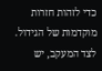כדי לזהות חזרות מוקדמות של הגידול. לצד המעקב, יש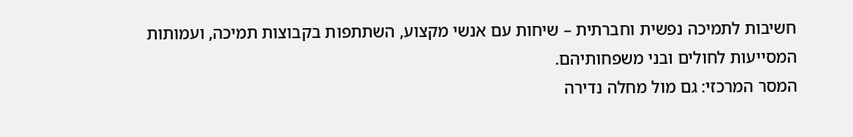חשיבות לתמיכה נפשית וחברתית – שיחות עם אנשי מקצוע, השתתפות בקבוצות תמיכה, ועמותות המסייעות לחולים ובני משפחותיהם.
המסר המרכזי: גם מול מחלה נדירה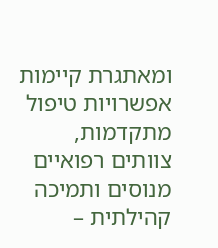ומאתגרת קיימות אפשרויות טיפול מתקדמות, צוותים רפואיים מנוסים ותמיכה קהילתית –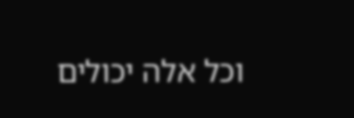וכל אלה יכולים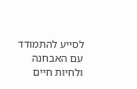לסייע להתמודד עם האבחנה ולחיות חיים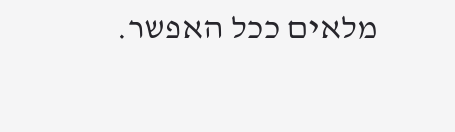מלאים ככל האפשר.